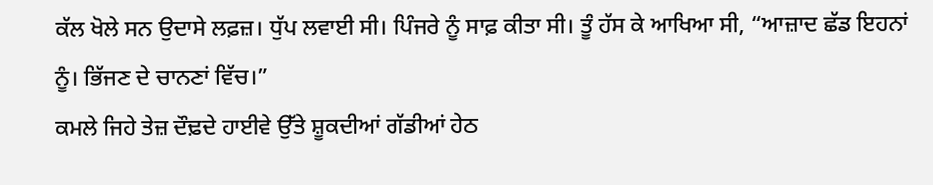ਕੱਲ ਖੋਲੇ ਸਨ ਉਦਾਸੇ ਲਫ਼ਜ਼। ਧੁੱਪ ਲਵਾਈ ਸੀ। ਪਿੰਜਰੇ ਨੂੰ ਸਾਫ਼ ਕੀਤਾ ਸੀ। ਤੂੰ ਹੱਸ ਕੇ ਆਖਿਆ ਸੀ, “ਆਜ਼ਾਦ ਛੱਡ ਇਹਨਾਂ ਨੂੰ। ਭਿੱਜਣ ਦੇ ਚਾਨਣਾਂ ਵਿੱਚ।”
ਕਮਲੇ ਜਿਹੇ ਤੇਜ਼ ਦੌਢ਼ਦੇ ਹਾਈਵੇ ਉੱਤੇ ਸ਼ੂਕਦੀਆਂ ਗੱਡੀਆਂ ਹੇਠ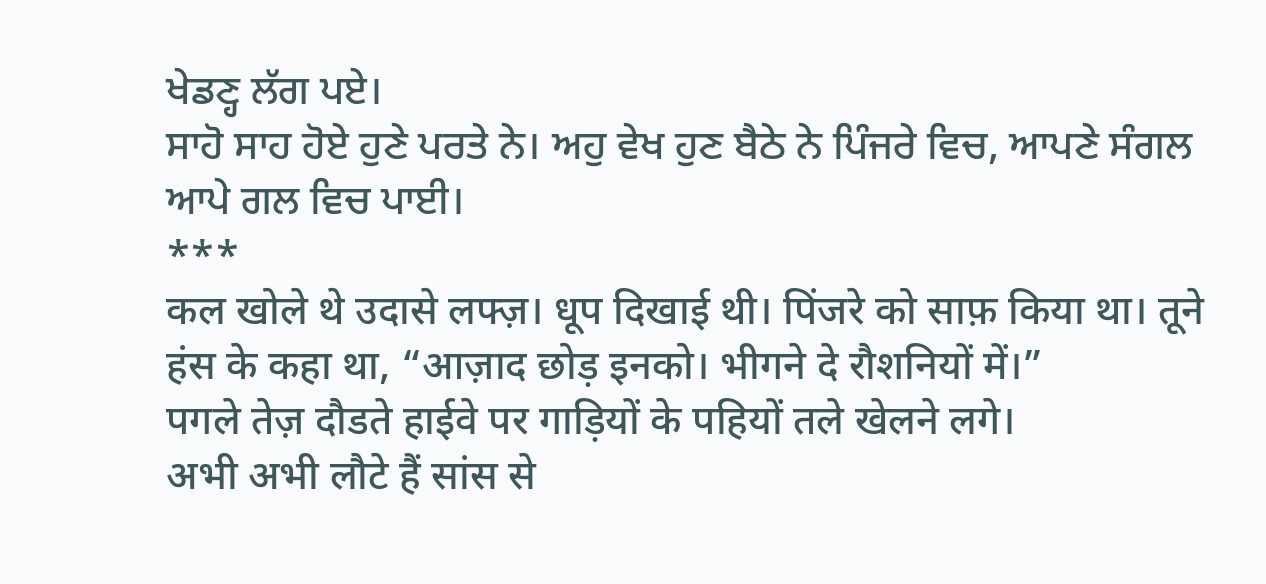ਖੇਡਣ੍ਹ ਲੱਗ ਪਏ।
ਸਾਹੋ ਸਾਹ ਹੋਏ ਹੁਣੇ ਪਰਤੇ ਨੇ। ਅਹੁ ਵੇਖ ਹੁਣ ਬੈਠੇ ਨੇ ਪਿੰਜਰੇ ਵਿਚ, ਆਪਣੇ ਸੰਗਲ ਆਪੇ ਗਲ ਵਿਚ ਪਾਈ।
***
कल खोले थे उदासे लफ्ज़। धूप दिखाई थी। पिंजरे को साफ़ किया था। तूने हंस के कहा था, “आज़ाद छोड़ इनको। भीगने दे रौशनियों में।”
पगले तेज़ दौडते हाईवे पर गाड़ियों के पहियों तले खेलने लगे।
अभी अभी लौटे हैं सांस से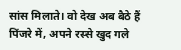सांस मिलाते। वो देख अब बैठे हैं पिंजरे में, अपने रस्से खुद गले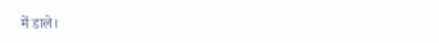में डाले।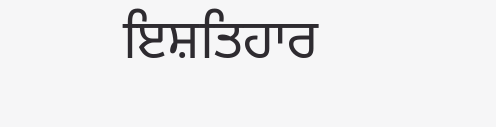ਇਸ਼ਤਿਹਾਰ